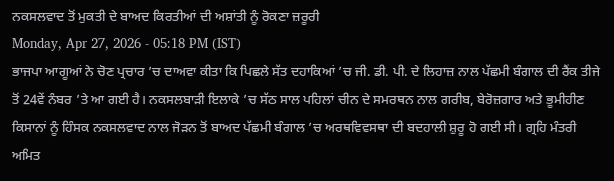ਨਕਸਲਵਾਦ ਤੋਂ ਮੁਕਤੀ ਦੇ ਬਾਅਦ ਕਿਰਤੀਆਂ ਦੀ ਅਸ਼ਾਂਤੀ ਨੂੰ ਰੋਕਣਾ ਜ਼ਰੂਰੀ
Monday, Apr 27, 2026 - 05:18 PM (IST)
ਭਾਜਪਾ ਆਗੂਆਂ ਨੇ ਚੋਣ ਪ੍ਰਚਾਰ ’ਚ ਦਾਅਵਾ ਕੀਤਾ ਕਿ ਪਿਛਲੇ ਸੱਤ ਦਹਾਕਿਆਂ ’ਚ ਜੀ. ਡੀ. ਪੀ. ਦੇ ਲਿਹਾਜ਼ ਨਾਲ ਪੱਛਮੀ ਬੰਗਾਲ ਦੀ ਰੈਂਕ ਤੀਜੇ ਤੋਂ 24ਵੇਂ ਨੰਬਰ ’ਤੇ ਆ ਗਈ ਹੈ। ਨਕਸਲਬਾੜੀ ਇਲਾਕੇ ’ਚ ਸੱਠ ਸਾਲ ਪਹਿਲਾਂ ਚੀਨ ਦੇ ਸਮਰਥਨ ਨਾਲ ਗਰੀਬ, ਬੇਰੋਜ਼ਗਾਰ ਅਤੇ ਭੂਮੀਹੀਣ ਕਿਸਾਨਾਂ ਨੂੰ ਹਿੰਸਕ ਨਕਸਲਵਾਦ ਨਾਲ ਜੋੜਨ ਤੋਂ ਬਾਅਦ ਪੱਛਮੀ ਬੰਗਾਲ ’ਚ ਅਰਥਵਿਵਸਥਾ ਦੀ ਬਦਹਾਲੀ ਸ਼ੁਰੂ ਹੋ ਗਈ ਸੀ। ਗ੍ਰਹਿ ਮੰਤਰੀ ਅਮਿਤ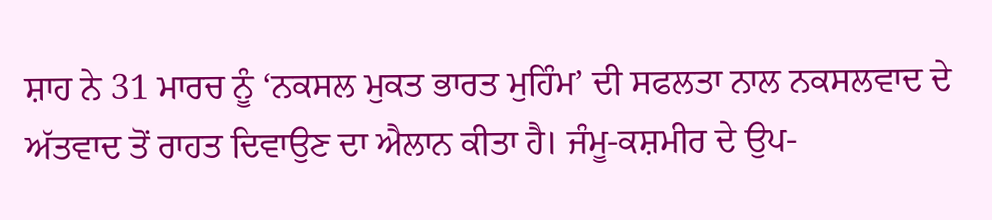ਸ਼ਾਹ ਨੇ 31 ਮਾਰਚ ਨੂੰ ‘ਨਕਸਲ ਮੁਕਤ ਭਾਰਤ ਮੁਹਿੰਮ’ ਦੀ ਸਫਲਤਾ ਨਾਲ ਨਕਸਲਵਾਦ ਦੇ ਅੱਤਵਾਦ ਤੋਂ ਰਾਹਤ ਦਿਵਾਉਣ ਦਾ ਐਲਾਨ ਕੀਤਾ ਹੈ। ਜੰਮੂ-ਕਸ਼ਮੀਰ ਦੇ ਉਪ-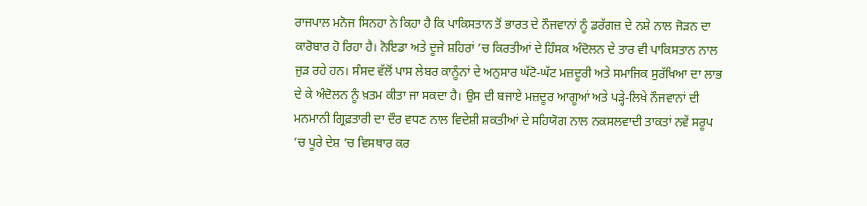ਰਾਜਪਾਲ ਮਨੋਜ ਸਿਨਹਾ ਨੇ ਕਿਹਾ ਹੈ ਕਿ ਪਾਕਿਸਤਾਨ ਤੋਂ ਭਾਰਤ ਦੇ ਨੌਜਵਾਨਾਂ ਨੂੰ ਡਰੱਗਜ਼ ਦੇ ਨਸ਼ੇ ਨਾਲ ਜੋੜਨ ਦਾ ਕਾਰੋਬਾਰ ਹੋ ਰਿਹਾ ਹੈ। ਨੋਇਡਾ ਅਤੇ ਦੂਜੇ ਸ਼ਹਿਰਾਂ ’ਚ ਕਿਰਤੀਆਂ ਦੇ ਹਿੰਸਕ ਅੰਦੋਲਨ ਦੇ ਤਾਰ ਵੀ ਪਾਕਿਸਤਾਨ ਨਾਲ ਜੁੜ ਰਹੇ ਹਨ। ਸੰਸਦ ਵੱਲੋਂ ਪਾਸ ਲੇਬਰ ਕਾਨੂੰਨਾਂ ਦੇ ਅਨੁਸਾਰ ਘੱਟੋ-ਘੱਟ ਮਜ਼ਦੂਰੀ ਅਤੇ ਸਮਾਜਿਕ ਸੁਰੱਖਿਆ ਦਾ ਲਾਭ ਦੇ ਕੇ ਅੰਦੋਲਨ ਨੂੰ ਖ਼ਤਮ ਕੀਤਾ ਜਾ ਸਕਦਾ ਹੈ। ਉਸ ਦੀ ਬਜਾਏ ਮਜ਼ਦੂਰ ਆਗੂਆਂ ਅਤੇ ਪੜ੍ਹੇ-ਲਿਖੇ ਨੌਜਵਾਨਾਂ ਦੀ ਮਨਮਾਨੀ ਗ੍ਰਿਫ਼ਤਾਰੀ ਦਾ ਦੌਰ ਵਧਣ ਨਾਲ ਵਿਦੇਸ਼ੀ ਸ਼ਕਤੀਆਂ ਦੇ ਸਹਿਯੋਗ ਨਾਲ ਨਕਸਲਵਾਦੀ ਤਾਕਤਾਂ ਨਵੇਂ ਸਰੂਪ ’ਚ ਪੂਰੇ ਦੇਸ਼ ’ਚ ਵਿਸਥਾਰ ਕਰ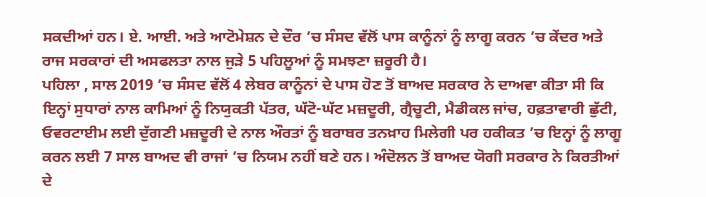ਸਕਦੀਆਂ ਹਨ। ਏ. ਆਈ. ਅਤੇ ਆਟੋਮੇਸ਼ਨ ਦੇ ਦੌਰ ’ਚ ਸੰਸਦ ਵੱਲੋਂ ਪਾਸ ਕਾਨੂੰਨਾਂ ਨੂੰ ਲਾਗੂ ਕਰਨ ’ਚ ਕੇਂਦਰ ਅਤੇ ਰਾਜ ਸਰਕਾਰਾਂ ਦੀ ਅਸਫਲਤਾ ਨਾਲ ਜੁੜੇ 5 ਪਹਿਲੂਆਂ ਨੂੰ ਸਮਝਣਾ ਜ਼ਰੂਰੀ ਹੈ।
ਪਹਿਲਾ , ਸਾਲ 2019 ’ਚ ਸੰਸਦ ਵੱਲੋਂ 4 ਲੇਬਰ ਕਾਨੂੰਨਾਂ ਦੇ ਪਾਸ ਹੋਣ ਤੋਂ ਬਾਅਦ ਸਰਕਾਰ ਨੇ ਦਾਅਵਾ ਕੀਤਾ ਸੀ ਕਿ ਇਨ੍ਹਾਂ ਸੁਧਾਰਾਂ ਨਾਲ ਕਾਮਿਆਂ ਨੂੰ ਨਿਯੁਕਤੀ ਪੱਤਰ, ਘੱਟੋ-ਘੱਟ ਮਜ਼ਦੂਰੀ, ਗ੍ਰੈਚੂਟੀ, ਮੈਡੀਕਲ ਜਾਂਚ, ਹਫ਼ਤਾਵਾਰੀ ਛੁੱਟੀ, ਓਵਰਟਾਈਮ ਲਈ ਦੁੱਗਣੀ ਮਜ਼ਦੂਰੀ ਦੇ ਨਾਲ ਔਰਤਾਂ ਨੂੰ ਬਰਾਬਰ ਤਨਖ਼ਾਹ ਮਿਲੇਗੀ ਪਰ ਹਕੀਕਤ ’ਚ ਇਨ੍ਹਾਂ ਨੂੰ ਲਾਗੂ ਕਰਨ ਲਈ 7 ਸਾਲ ਬਾਅਦ ਵੀ ਰਾਜਾਂ ’ਚ ਨਿਯਮ ਨਹੀਂ ਬਣੇ ਹਨ। ਅੰਦੋਲਨ ਤੋਂ ਬਾਅਦ ਯੋਗੀ ਸਰਕਾਰ ਨੇ ਕਿਰਤੀਆਂ ਦੇ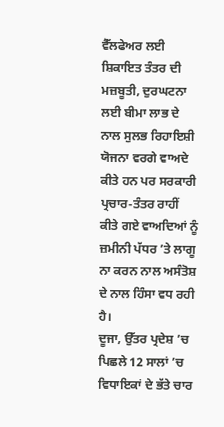ਵੈੱਲਫੇਅਰ ਲਈ ਸ਼ਿਕਾਇਤ ਤੰਤਰ ਦੀ ਮਜ਼ਬੂਤੀ, ਦੁਰਘਟਨਾ ਲਈ ਬੀਮਾ ਲਾਭ ਦੇ ਨਾਲ ਸੁਲਭ ਰਿਹਾਇਸ਼ੀ ਯੋਜਨਾ ਵਰਗੇ ਵਾਅਦੇ ਕੀਤੇ ਹਨ ਪਰ ਸਰਕਾਰੀ ਪ੍ਰਚਾਰ-ਤੰਤਰ ਰਾਹੀਂ ਕੀਤੇ ਗਏ ਵਾਅਦਿਆਂ ਨੂੰ ਜ਼ਮੀਨੀ ਪੱਧਰ ’ਤੇ ਲਾਗੂ ਨਾ ਕਰਨ ਨਾਲ ਅਸੰਤੋਸ਼ ਦੇ ਨਾਲ ਹਿੰਸਾ ਵਧ ਰਹੀ ਹੈ।
ਦੂਜਾ, ਉੱਤਰ ਪ੍ਰਦੇਸ਼ ’ਚ ਪਿਛਲੇ 12 ਸਾਲਾਂ ’ਚ ਵਿਧਾਇਕਾਂ ਦੇ ਭੱਤੇ ਚਾਰ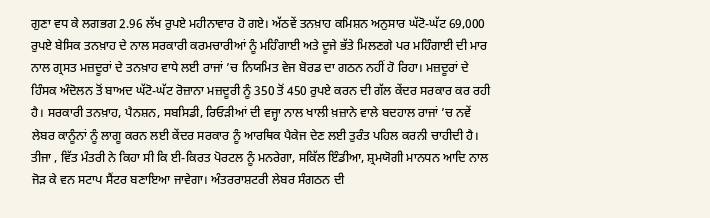ਗੁਣਾ ਵਧ ਕੇ ਲਗਭਗ 2.96 ਲੱਖ ਰੁਪਏ ਮਹੀਨਾਵਾਰ ਹੋ ਗਏ। ਅੱਠਵੇਂ ਤਨਖ਼ਾਹ ਕਮਿਸ਼ਨ ਅਨੁਸਾਰ ਘੱਟੋ-ਘੱਟ 69,000 ਰੁਪਏ ਬੇਸਿਕ ਤਨਖ਼ਾਹ ਦੇ ਨਾਲ ਸਰਕਾਰੀ ਕਰਮਚਾਰੀਆਂ ਨੂੰ ਮਹਿੰਗਾਈ ਅਤੇ ਦੂਜੇ ਭੱਤੇ ਮਿਲਣਗੇ ਪਰ ਮਹਿੰਗਾਈ ਦੀ ਮਾਰ ਨਾਲ ਗ੍ਰਸਤ ਮਜ਼ਦੂਰਾਂ ਦੇ ਤਨਖ਼ਾਹ ਵਾਧੇ ਲਈ ਰਾਜਾਂ ’ਚ ਨਿਯਮਿਤ ਵੇਜ ਬੋਰਡ ਦਾ ਗਠਨ ਨਹੀਂ ਹੋ ਰਿਹਾ। ਮਜ਼ਦੂਰਾਂ ਦੇ ਹਿੰਸਕ ਅੰਦੋਲਨ ਤੋਂ ਬਾਅਦ ਘੱਟੋ-ਘੱਟ ਰੋਜ਼ਾਨਾ ਮਜ਼ਦੂਰੀ ਨੂੰ 350 ਤੋਂ 450 ਰੁਪਏ ਕਰਨ ਦੀ ਗੱਲ ਕੇਂਦਰ ਸਰਕਾਰ ਕਰ ਰਹੀ ਹੈ। ਸਰਕਾਰੀ ਤਨਖ਼ਾਹ, ਪੈਨਸ਼ਨ, ਸਬਸਿਡੀ, ਰਿਓੜੀਆਂ ਦੀ ਵਜ੍ਹਾ ਨਾਲ ਖਾਲੀ ਖ਼ਜ਼ਾਨੇ ਵਾਲੇ ਬਦਹਾਲ ਰਾਜਾਂ ’ਚ ਨਵੇਂ ਲੇਬਰ ਕਾਨੂੰਨਾਂ ਨੂੰ ਲਾਗੂ ਕਰਨ ਲਈ ਕੇਂਦਰ ਸਰਕਾਰ ਨੂੰ ਆਰਥਿਕ ਪੈਕੇਜ ਦੇਣ ਲਈ ਤੁਰੰਤ ਪਹਿਲ ਕਰਨੀ ਚਾਹੀਦੀ ਹੈ।
ਤੀਜਾ , ਵਿੱਤ ਮੰਤਰੀ ਨੇ ਕਿਹਾ ਸੀ ਕਿ ਈ-ਕਿਰਤ ਪੋਰਟਲ ਨੂੰ ਮਨਰੇਗਾ, ਸਕਿੱਲ ਇੰਡੀਆ, ਸ਼੍ਰਮਯੋਗੀ ਮਾਨਧਨ ਆਦਿ ਨਾਲ ਜੋੜ ਕੇ ਵਨ ਸਟਾਪ ਸੈਂਟਰ ਬਣਾਇਆ ਜਾਵੇਗਾ। ਅੰਤਰਰਾਸ਼ਟਰੀ ਲੇਬਰ ਸੰਗਠਨ ਦੀ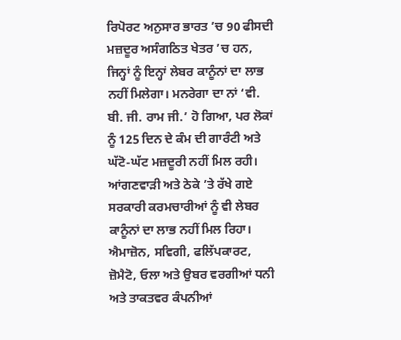ਰਿਪੋਰਟ ਅਨੁਸਾਰ ਭਾਰਤ ’ਚ 90 ਫੀਸਦੀ ਮਜ਼ਦੂਰ ਅਸੰਗਠਿਤ ਖੇਤਰ ’ਚ ਹਨ, ਜਿਨ੍ਹਾਂ ਨੂੰ ਇਨ੍ਹਾਂ ਲੇਬਰ ਕਾਨੂੰਨਾਂ ਦਾ ਲਾਭ ਨਹੀਂ ਮਿਲੇਗਾ। ਮਨਰੇਗਾ ਦਾ ਨਾਂ ‘ਵੀ. ਬੀ. ਜੀ. ਰਾਮ ਜੀ.’ ਹੋ ਗਿਆ, ਪਰ ਲੋਕਾਂ ਨੂੰ 125 ਦਿਨ ਦੇ ਕੰਮ ਦੀ ਗਾਰੰਟੀ ਅਤੇ ਘੱਟੋ-ਘੱਟ ਮਜ਼ਦੂਰੀ ਨਹੀਂ ਮਿਲ ਰਹੀ। ਆਂਗਣਵਾੜੀ ਅਤੇ ਠੇਕੇ ’ਤੇ ਰੱਖੇ ਗਏ ਸਰਕਾਰੀ ਕਰਮਚਾਰੀਆਂ ਨੂੰ ਵੀ ਲੇਬਰ ਕਾਨੂੰਨਾਂ ਦਾ ਲਾਭ ਨਹੀਂ ਮਿਲ ਰਿਹਾ। ਐਮਾਜ਼ੋਨ, ਸਵਿਗੀ, ਫਲਿੱਪਕਾਰਟ, ਜ਼ੋਮੈਟੋ, ਓਲਾ ਅਤੇ ਉਬਰ ਵਰਗੀਆਂ ਧਨੀ ਅਤੇ ਤਾਕਤਵਰ ਕੰਪਨੀਆਂ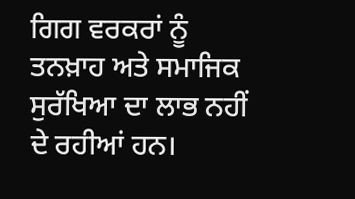ਗਿਗ ਵਰਕਰਾਂ ਨੂੰ ਤਨਖ਼ਾਹ ਅਤੇ ਸਮਾਜਿਕ ਸੁਰੱਖਿਆ ਦਾ ਲਾਭ ਨਹੀਂ ਦੇ ਰਹੀਆਂ ਹਨ।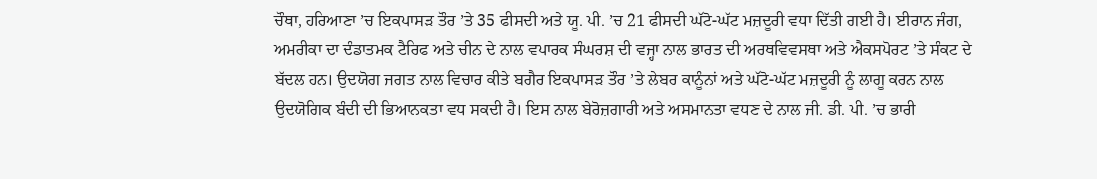ਚੌਥਾ, ਹਰਿਆਣਾ ’ਚ ਇਕਪਾਸੜ ਤੌਰ ’ਤੇ 35 ਫੀਸਦੀ ਅਤੇ ਯੂ. ਪੀ. ’ਚ 21 ਫੀਸਦੀ ਘੱਟੋ-ਘੱਟ ਮਜ਼ਦੂਰੀ ਵਧਾ ਦਿੱਤੀ ਗਈ ਹੈ। ਈਰਾਨ ਜੰਗ, ਅਮਰੀਕਾ ਦਾ ਦੰਡਾਤਮਕ ਟੈਰਿਫ ਅਤੇ ਚੀਨ ਦੇ ਨਾਲ ਵਪਾਰਕ ਸੰਘਰਸ਼ ਦੀ ਵਜ੍ਹਾ ਨਾਲ ਭਾਰਤ ਦੀ ਅਰਥਵਿਵਸਥਾ ਅਤੇ ਐਕਸਪੋਰਟ ’ਤੇ ਸੰਕਟ ਦੇ ਬੱਦਲ ਹਨ। ਉਦਯੋਗ ਜਗਤ ਨਾਲ ਵਿਚਾਰ ਕੀਤੇ ਬਗੈਰ ਇਕਪਾਸੜ ਤੌਰ ’ਤੇ ਲੇਬਰ ਕਾਨੂੰਨਾਂ ਅਤੇ ਘੱਟੋ-ਘੱਟ ਮਜ਼ਦੂਰੀ ਨੂੰ ਲਾਗੂ ਕਰਨ ਨਾਲ ਉਦਯੋਗਿਕ ਬੰਦੀ ਦੀ ਭਿਆਨਕਤਾ ਵਧ ਸਕਦੀ ਹੈ। ਇਸ ਨਾਲ ਬੇਰੋਜ਼ਗਾਰੀ ਅਤੇ ਅਸਮਾਨਤਾ ਵਧਣ ਦੇ ਨਾਲ ਜੀ. ਡੀ. ਪੀ. ’ਚ ਭਾਰੀ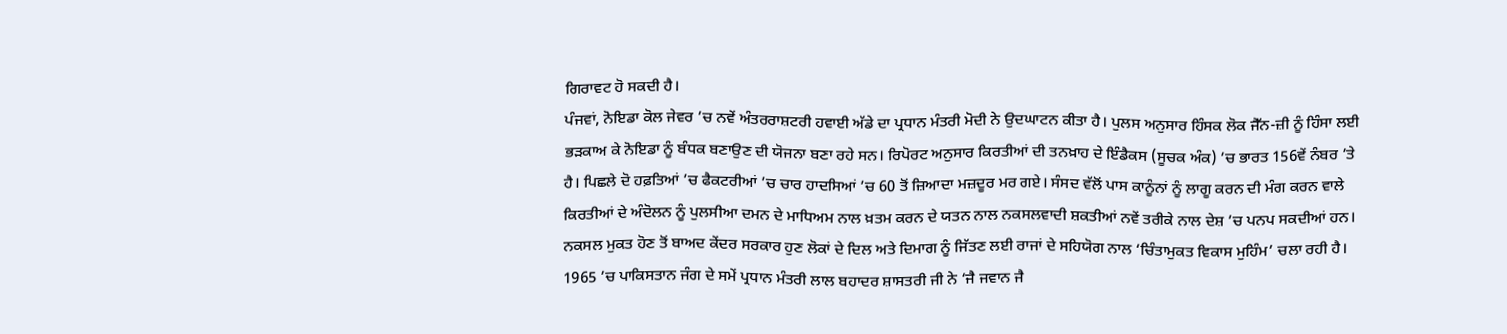ਗਿਰਾਵਟ ਹੋ ਸਕਦੀ ਹੈ।
ਪੰਜਵਾਂ, ਨੋਇਡਾ ਕੋਲ ਜੇਵਰ ’ਚ ਨਵੇਂ ਅੰਤਰਰਾਸ਼ਟਰੀ ਹਵਾਈ ਅੱਡੇ ਦਾ ਪ੍ਰਧਾਨ ਮੰਤਰੀ ਮੋਦੀ ਨੇ ਉਦਘਾਟਨ ਕੀਤਾ ਹੈ। ਪੁਲਸ ਅਨੁਸਾਰ ਹਿੰਸਕ ਲੋਕ ਜੈੱਨ-ਜ਼ੀ ਨੂੰ ਹਿੰਸਾ ਲਈ ਭੜਕਾਅ ਕੇ ਨੋਇਡਾ ਨੂੰ ਬੰਧਕ ਬਣਾਉਣ ਦੀ ਯੋਜਨਾ ਬਣਾ ਰਹੇ ਸਨ। ਰਿਪੋਰਟ ਅਨੁਸਾਰ ਕਿਰਤੀਆਂ ਦੀ ਤਨਖ਼ਾਹ ਦੇ ਇੰਡੈਕਸ (ਸੂਚਕ ਅੰਕ) ’ਚ ਭਾਰਤ 156ਵੇਂ ਨੰਬਰ ’ਤੇ ਹੈ। ਪਿਛਲੇ ਦੋ ਹਫ਼ਤਿਆਂ ’ਚ ਫੈਕਟਰੀਆਂ ’ਚ ਚਾਰ ਹਾਦਸਿਆਂ ’ਚ 60 ਤੋਂ ਜ਼ਿਆਦਾ ਮਜ਼ਦੂਰ ਮਰ ਗਏ। ਸੰਸਦ ਵੱਲੋਂ ਪਾਸ ਕਾਨੂੰਨਾਂ ਨੂੰ ਲਾਗੂ ਕਰਨ ਦੀ ਮੰਗ ਕਰਨ ਵਾਲੇ ਕਿਰਤੀਆਂ ਦੇ ਅੰਦੋਲਨ ਨੂੰ ਪੁਲਸੀਆ ਦਮਨ ਦੇ ਮਾਧਿਅਮ ਨਾਲ ਖ਼ਤਮ ਕਰਨ ਦੇ ਯਤਨ ਨਾਲ ਨਕਸਲਵਾਦੀ ਸ਼ਕਤੀਆਂ ਨਵੇਂ ਤਰੀਕੇ ਨਾਲ ਦੇਸ਼ ’ਚ ਪਨਪ ਸਕਦੀਆਂ ਹਨ। ਨਕਸਲ ਮੁਕਤ ਹੋਣ ਤੋਂ ਬਾਅਦ ਕੇਂਦਰ ਸਰਕਾਰ ਹੁਣ ਲੋਕਾਂ ਦੇ ਦਿਲ ਅਤੇ ਦਿਮਾਗ ਨੂੰ ਜਿੱਤਣ ਲਈ ਰਾਜਾਂ ਦੇ ਸਹਿਯੋਗ ਨਾਲ ‘ਚਿੰਤਾਮੁਕਤ ਵਿਕਾਸ ਮੁਹਿੰਮ’ ਚਲਾ ਰਹੀ ਹੈ। 1965 ’ਚ ਪਾਕਿਸਤਾਨ ਜੰਗ ਦੇ ਸਮੇਂ ਪ੍ਰਧਾਨ ਮੰਤਰੀ ਲਾਲ ਬਹਾਦਰ ਸ਼ਾਸਤਰੀ ਜੀ ਨੇ ‘ਜੈ ਜਵਾਨ ਜੈ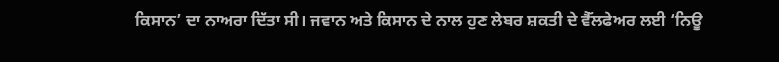ਕਿਸਾਨ’ ਦਾ ਨਾਅਰਾ ਦਿੱਤਾ ਸੀ। ਜਵਾਨ ਅਤੇ ਕਿਸਾਨ ਦੇ ਨਾਲ ਹੁਣ ਲੇਬਰ ਸ਼ਕਤੀ ਦੇ ਵੈੱਲਫੇਅਰ ਲਈ ‘ਨਿਊ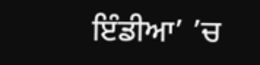ਇੰਡੀਆ’ ’ਚ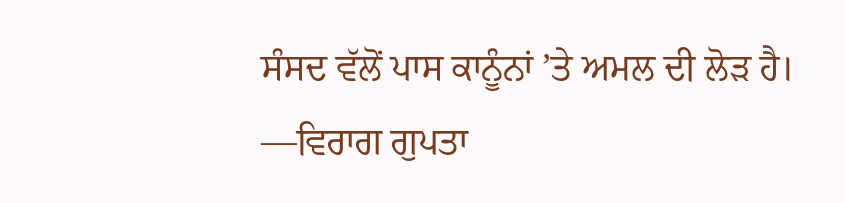ਸੰਸਦ ਵੱਲੋਂ ਪਾਸ ਕਾਨੂੰਨਾਂ ’ਤੇ ਅਮਲ ਦੀ ਲੋੜ ਹੈ।
—ਵਿਰਾਗ ਗੁਪਤਾ